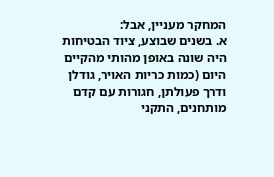המחקר מעניין, אבל:
א. בשנים שבוצע, ציוד הבטיחות היה שונה באופן מהותי מהקיים היום (כמות כריות האויר, גודלן ודרך פעולתן, חגורות עם קדם מותחנים, התקני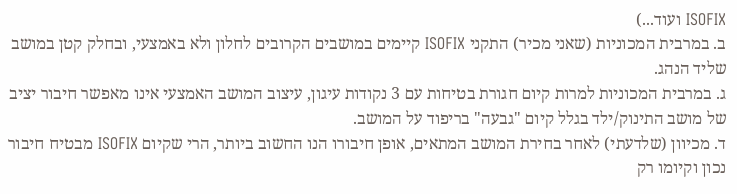ISOFIX ועוד...)
ב. במרבית המכוניות (שאני מכיר) התקני ISOFIX קיימים במושבים הקרובים לחלון ולא באמצעי, ובחלק קטן במושב שליד הנהג.
ג. במרבית המכוניות למרות קיום חגורת בטיחות עם 3 נקודות עיגון, עיצוב המושב האמצעי אינו מאפשר חיבור יציב של מושב התינוק/ילד בגלל קיום "גבעה" בריפוד על המושב.
ד. מכיוון (שלדעתי) לאחר בחירת המושב המתאים, אופן חיבורו הנו החשוב ביותר, הרי שקיום ISOFIX מבטיח חיבור נכון וקיומו רק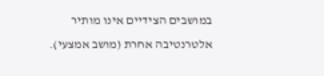במושבים הצידיים אינו מותיר אלטרנטיבה אחרת (מושב אמצעי).